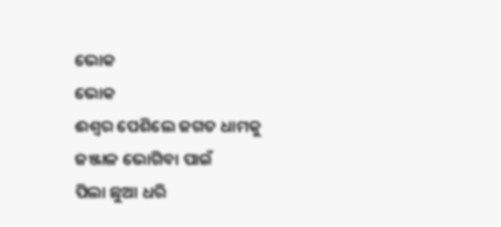ଭୋକ
ଭୋକ
ଈଶ୍ବର ପେଶିଲେ ଜଗତ ଧାମକୁ
ଜଞ୍ଜାଳ ଭୋଗିବା ପାଇଁ
ପିଲା ଛୁଆ ଧରି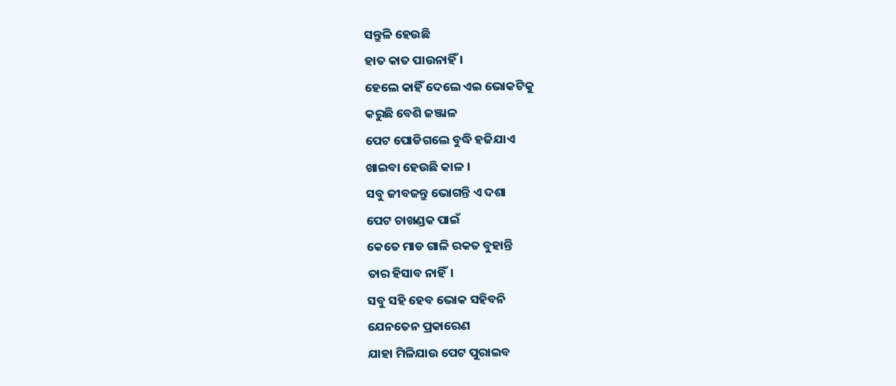ସନ୍ତୁଳି ହେଉଛି
ହାତ କାତ ପାଉନାହିଁ ।
ହେଲେ କାହିଁ ଦେଲେ ଏଇ ଭୋକଟିକୁ
କରୁଛି ବେଶି ଜଞ୍ଜାଳ
ପେଟ ପୋଡିଗଲେ ବୁଦ୍ଧି ହଜିଯାଏ
ଖାଇବା ହେଉଛି କାଳ ।
ସବୁ ଜୀବଜନ୍ତୁ ଭୋଗନ୍ତି ଏ ଦଶା
ପେଟ ଚାଖଣ୍ଡକ ପାଇଁ
କେତେ ମାଡ ଗାଳି ରକତ ବୁହାନ୍ତି
ତାର ହିସାବ ନାହିଁ।
ସବୁ ସହି ହେବ ଭୋକ ସହିବନି
ଯେନତେନ ପ୍ରକାରେଣ
ଯାହା ମିଳିଯାଉ ପେଟ ପୁରାଇବ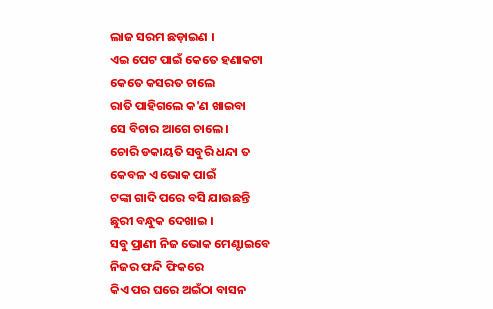ଲାଜ ସରମ ଛଡ଼ାଇଣ ।
ଏଇ ପେଟ ପାଇଁ କେତେ ହଣାକଟା
କେତେ କସରତ ଚାଲେ
ରାତି ପାହିଗଲେ କ'ଣ ଖାଇବା
ସେ ବିଚାର ଆଗେ ଚାଲେ ।
ଚୋରି ଡକାୟତି ସବୁରି ଧନ୍ଦା ତ
କେବଳ ଏ ଭୋକ ପାଇଁ
ଟଙ୍କା ଗାଦି ପରେ ବସି ଯାଉଛନ୍ତି
ଛୁରୀ ବନ୍ଧୁକ ଦେଖାଇ ।
ସବୁ ପ୍ରାଣୀ ନିଜ ଭୋକ ମେଣ୍ଟାଇବେ
ନିଜର ଫନ୍ଦି ଫିକରେ
କିଏ ପର ଘରେ ଅଇଁଠା ବାସନ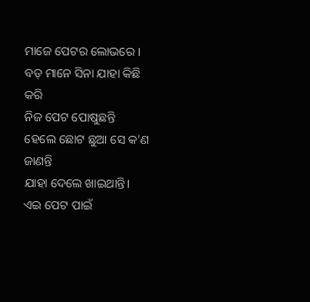ମାଜେ ପେଟର ଲୋଭରେ ।
ବଡ଼ ମାନେ ସିନା ଯାହା କିଛି କରି
ନିଜ ପେଟ ପୋଷୁଛନ୍ତି
ହେଲେ ଛୋଟ ଛୁଆ ସେ କ'ଣ ଜାଣନ୍ତି
ଯାହା ଦେଲେ ଖାଇଥାନ୍ତି।
ଏଇ ପେଟ ପାଇଁ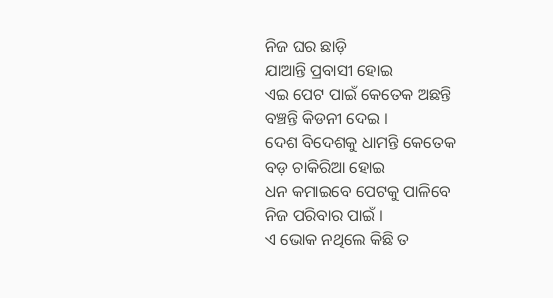ନିଜ ଘର ଛାଡ଼ି
ଯାଆନ୍ତି ପ୍ରବାସୀ ହୋଇ
ଏଇ ପେଟ ପାଇଁ କେତେକ ଅଛନ୍ତି
ବଞ୍ଚନ୍ତି କିଡନୀ ଦେଇ ।
ଦେଶ ବିଦେଶକୁ ଧାମନ୍ତି କେତେକ
ବଡ଼ ଚାକିରିଆ ହୋଇ
ଧନ କମାଇବେ ପେଟକୁ ପାଳିବେ
ନିଜ ପରିବାର ପାଇଁ ।
ଏ ଭୋକ ନଥିଲେ କିଛି ତ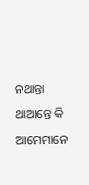ନଥାନ୍ତା
ଥାଆନ୍ତେ କି ଆମେମାନେ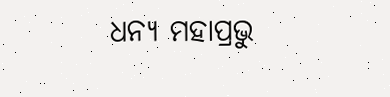ଧନ୍ୟ ମହାପ୍ରଭୁ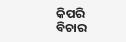କିପରି ବିଚାର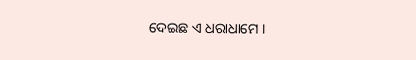ଦେଇଛ ଏ ଧରାଧାମେ ।